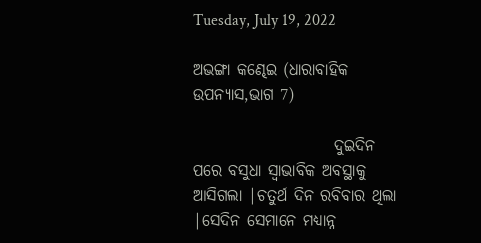Tuesday, July 19, 2022

ଅଭଙ୍ଗା କଣ୍ଢେଇ (ଧାରାବାହିକ ଉପନ୍ୟାସ,ଭାଗ 7)

                      ଦୁଇଦିନ ପରେ ବସୁଧା ସ୍ୱାଭାବିକ ଅବସ୍ଥାକୁ ଆସିଗଲା |ଚତୁର୍ଥ ଦିନ ରବିବାର ଥିଲା |ସେଦିନ ସେମାନେ ମଧ୍ୟାନ୍ନ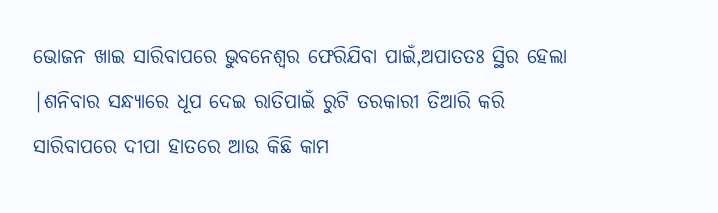ଭୋଜନ ଖାଇ ସାରିବାପରେ ଭୁବନେଶ୍ୱର ଫେରିଯିବା ପାଇଁ,ଅପାତତଃ ସ୍ଥିର ହେଲା |ଶନିବାର ସନ୍ଧ୍ୟାରେ ଧୂପ ଦେଇ ରାତିପାଇଁ ରୁଟି ତରକାରୀ ତିଆରି କରି ସାରିବାପରେ ଦୀପା ହାତରେ ଆଉ କିଛି କାମ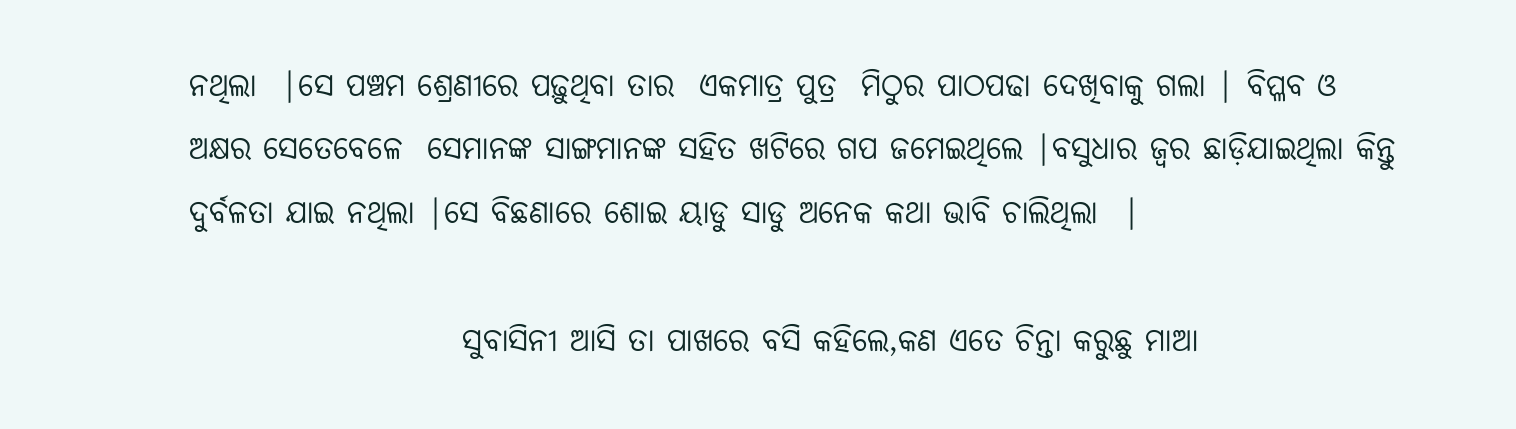ନଥିଲା  |ସେ ପଞ୍ଚମ ଶ୍ରେଣୀରେ ପଢ଼ୁଥିବା ତାର  ଏକମାତ୍ର ପୁତ୍ର  ମିଠୁର ପାଠପଢା ଦେଖିବାକୁ ଗଲା | ବିପ୍ଳବ ଓ ଅକ୍ଷର ସେତେବେଳେ  ସେମାନଙ୍କ ସାଙ୍ଗମାନଙ୍କ ସହିତ ଖଟିରେ ଗପ ଜମେଇଥିଲେ |ବସୁଧାର ଜ୍ୱର ଛାଡ଼ିଯାଇଥିଲା କିନ୍ତୁ ଦୁର୍ବଳତା ଯାଇ ନଥିଲା |ସେ ବିଛଣାରେ ଶୋଇ ୟାଡୁ ସାଡୁ ଅନେକ କଥା ଭାବି ଚାଲିଥିଲା  |

                      ସୁବାସିନୀ ଆସି ତା ପାଖରେ ବସି କହିଲେ,କଣ ଏତେ ଚିନ୍ତା କରୁଛୁ ମାଆ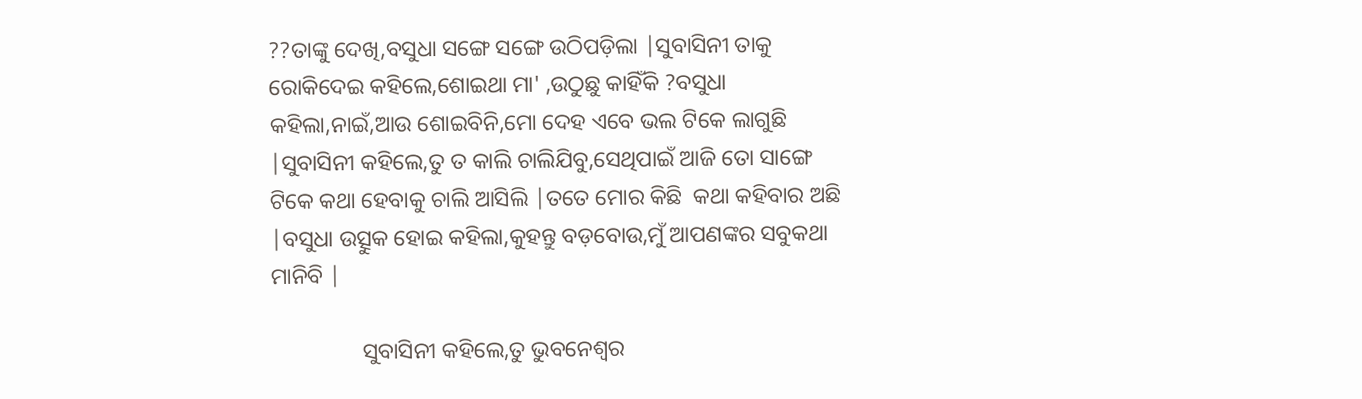??ତାଙ୍କୁ ଦେଖି,ବସୁଧା ସଙ୍ଗେ ସଙ୍ଗେ ଉଠିପଡ଼ିଲା |ସୁବାସିନୀ ତାକୁ ରୋକିଦେଇ କହିଲେ,ଶୋଇଥା ମା' ,ଉଠୁଛୁ କାହିଁକି ?ବସୁଧା କହିଲା,ନାଇଁ,ଆଉ ଶୋଇବିନି,ମୋ ଦେହ ଏବେ ଭଲ ଟିକେ ଲାଗୁଛି |ସୁବାସିନୀ କହିଲେ,ତୁ ତ କାଲି ଚାଲିଯିବୁ,ସେଥିପାଇଁ ଆଜି ତୋ ସାଙ୍ଗେ ଟିକେ କଥା ହେବାକୁ ଚାଲି ଆସିଲି |ତତେ ମୋର କିଛି  କଥା କହିବାର ଅଛି |ବସୁଧା ଉତ୍ସୁକ ହୋଇ କହିଲା,କୁହନ୍ତୁ ବଡ଼ବୋଉ,ମୁଁ ଆପଣଙ୍କର ସବୁକଥା ମାନିବି |

                ସୁବାସିନୀ କହିଲେ,ତୁ ଭୁବନେଶ୍ୱର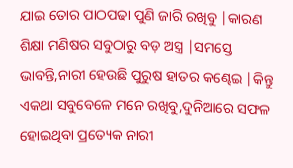ଯାଇ ତୋର ପାଠପଢା ପୁଣି ଜାରି ରଖିବୁ |କାରଣ ଶିକ୍ଷା ମଣିଷର ସବୁଠାରୁ ବଡ଼ ଅସ୍ତ୍ର |ସମସ୍ତେ ଭାବନ୍ତି,ନାରୀ ହେଉଛି ପୁରୁଷ ହାତର କଣ୍ଢେଇ |କିନ୍ତୁ ଏକଥା ସବୁବେଳେ ମନେ ରଖିବୁ,ଦୁନିଆରେ ସଫଳ ହୋଇଥିବା ପ୍ରତ୍ୟେକ ନାରୀ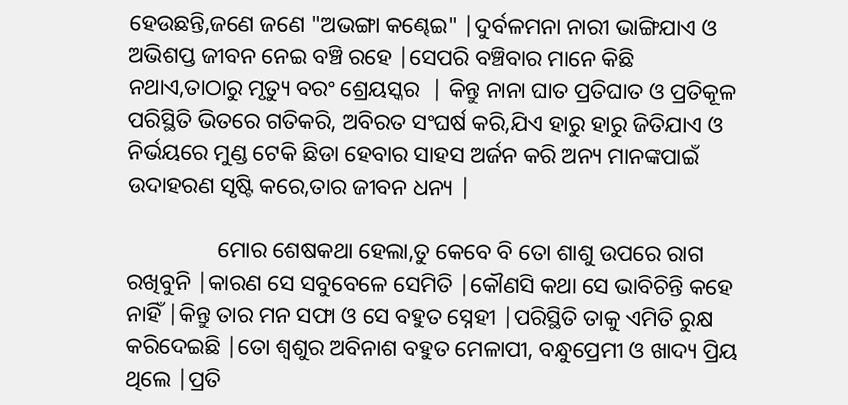ହେଉଛନ୍ତି,ଜଣେ ଜଣେ "ଅଭଙ୍ଗା କଣ୍ଢେଇ" |ଦୁର୍ବଳମନା ନାରୀ ଭାଙ୍ଗିଯାଏ ଓ ଅଭିଶପ୍ତ ଜୀବନ ନେଇ ବଞ୍ଚି ରହେ |ସେପରି ବଞ୍ଚିବାର ମାନେ କିଛି ନଥାଏ,ତାଠାରୁ ମୃତ୍ୟୁ ବରଂ ଶ୍ରେୟସ୍କର  | କିନ୍ତୁ ନାନା ଘାତ ପ୍ରତିଘାତ ଓ ପ୍ରତିକୂଳ ପରିସ୍ଥିତି ଭିତରେ ଗତିକରି, ଅବିରତ ସଂଘର୍ଷ କରି,ଯିଏ ହାରୁ ହାରୁ ଜିତିଯାଏ ଓ ନିର୍ଭୟରେ ମୁଣ୍ଡ ଟେକି ଛିଡା ହେବାର ସାହସ ଅର୍ଜନ କରି ଅନ୍ୟ ମାନଙ୍କପାଇଁ ଉଦାହରଣ ସୃଷ୍ଟି କରେ,ତାର ଜୀବନ ଧନ୍ୟ |

                ମୋର ଶେଷକଥା ହେଲା,ତୁ କେବେ ବି ତୋ ଶାଶୁ ଉପରେ ରାଗ ରଖିବୁନି |କାରଣ ସେ ସବୁବେଳେ ସେମିତି |କୌଣସି କଥା ସେ ଭାବିଚିନ୍ତି କହେ ନାହିଁ |କିନ୍ତୁ ତାର ମନ ସଫା ଓ ସେ ବହୁତ ସ୍ନେହୀ |ପରିସ୍ଥିତି ତାକୁ ଏମିତି ରୁକ୍ଷ କରିଦେଇଛି |ତୋ ଶ୍ୱଶୁର ଅବିନାଶ ବହୁତ ମେଳାପୀ, ବନ୍ଧୁପ୍ରେମୀ ଓ ଖାଦ୍ୟ ପ୍ରିୟ ଥିଲେ |ପ୍ରତି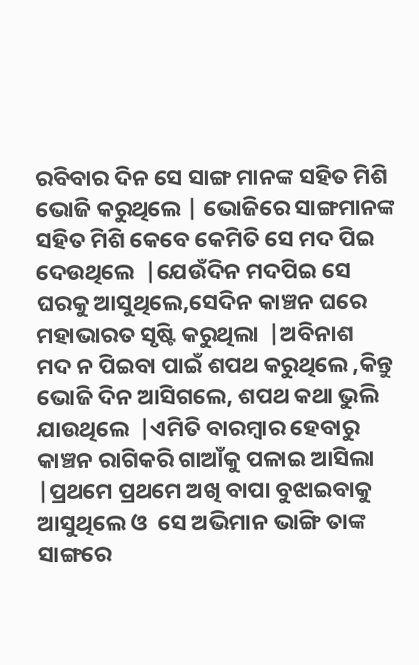ରବିବାର ଦିନ ସେ ସାଙ୍ଗ ମାନଙ୍କ ସହିତ ମିଶି ଭୋଜି କରୁଥିଲେ | ଭୋଜିରେ ସାଙ୍ଗମାନଙ୍କ ସହିତ ମିଶି କେବେ କେମିତି ସେ ମଦ ପିଇ ଦେଉଥିଲେ  |ଯେଉଁଦିନ ମଦପିଇ ସେ ଘରକୁ ଆସୁଥିଲେ,ସେଦିନ କାଞ୍ଚନ ଘରେ ମହାଭାରତ ସୃଷ୍ଟି କରୁଥିଲା  |ଅବିନାଶ  ମଦ ନ ପିଇବା ପାଇଁ ଶପଥ କରୁଥିଲେ ,କିନ୍ତୁ ଭୋଜି ଦିନ ଆସିଗଲେ, ଶପଥ କଥା ଭୁଲି ଯାଉଥିଲେ  |ଏମିତି ବାରମ୍ବାର ହେବାରୁ କାଞ୍ଚନ ରାଗିକରି ଗାଆଁକୁ ପଳାଇ ଆସିଲା |ପ୍ରଥମେ ପ୍ରଥମେ ଅଖି ବାପା ବୁଝାଇବାକୁ ଆସୁଥିଲେ ଓ  ସେ ଅଭିମାନ ଭାଙ୍ଗି ତାଙ୍କ ସାଙ୍ଗରେ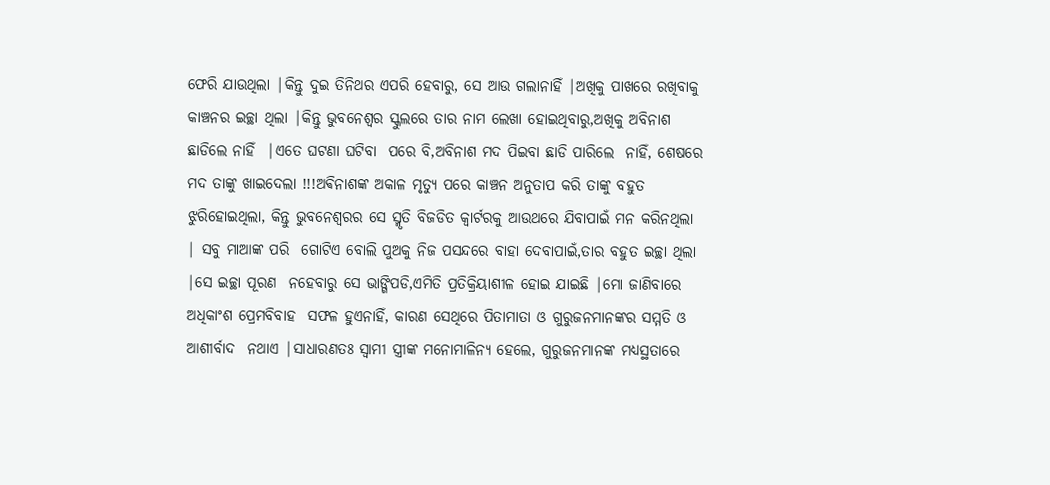ଫେରି ଯାଉଥିଲା |କିନ୍ତୁ ଦୁଇ ତିନିଥର ଏପରି ହେବାରୁ, ସେ ଆଉ ଗଲାନାହିଁ |ଅଖିକୁ ପାଖରେ ରଖିବାକୁ କାଞ୍ଚନର ଇଚ୍ଛା ଥିଲା |କିନ୍ତୁ ଭୁବନେଶ୍ୱର ସ୍କୁଲରେ ତାର ନାମ ଲେଖା ହୋଇଥିବାରୁ,ଅଖିକୁ ଅବିନାଶ ଛାଡିଲେ ନାହିଁ  |ଏତେ ଘଟଣା ଘଟିବା  ପରେ ବି,ଅବିନାଶ ମଦ ପିଇବା ଛାଡି ପାରିଲେ  ନାହିଁ, ଶେଷରେ ମଦ ତାଙ୍କୁ ଖାଇଦେଲା !!!ଅଵିନାଶଙ୍କ ଅକାଳ ମୃତ୍ୟୁ ପରେ କାଞ୍ଚନ ଅନୁତାପ କରି ତାଙ୍କୁ ବହୁତ ଝୁରିହୋଇଥିଲା, କିନ୍ତୁ ଭୁବନେଶ୍ୱରର ସେ ସ୍ମୃତି ବିଜଡିତ କ୍ୱାର୍ଟରକୁ ଆଉଥରେ ଯିବାପାଇଁ ମନ କରିନଥିଲା | ସବୁ ମାଆଙ୍କ ପରି  ଗୋଟିଏ ବୋଲି ପୁଅକୁ ନିଜ ପସନ୍ଦରେ ବାହା ଦେବାପାଇଁ,ତାର ବହୁତ ଇଚ୍ଛା ଥିଲା |ସେ ଇଚ୍ଛା ପୂରଣ  ନହେବାରୁ ସେ ଭାଙ୍ଗିପଡି,ଏମିତି ପ୍ରତିକ୍ରିୟାଶୀଳ ହୋଇ ଯାଇଛି |ମୋ ଜାଣିବାରେ ଅଧିକାଂଶ ପ୍ରେମବିବାହ  ସଫଳ ହୁଏନାହିଁ, କାରଣ ସେଥିରେ ପିତାମାତା ଓ ଗୁରୁଜନମାନଙ୍କର ସମ୍ମତି ଓ ଆଶୀର୍ବାଦ  ନଥାଏ |ସାଧାରଣତଃ ସ୍ୱାମୀ ସ୍ତ୍ରୀଙ୍କ ମନୋମାଳିନ୍ୟ ହେଲେ, ଗୁରୁଜନମାନଙ୍କ ମଧ୍ୟସ୍ଥତାରେ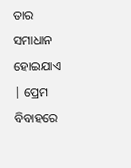ତାର ସମାଧାନ ହୋଇଯାଏ | ପ୍ରେମ ବିବାହରେ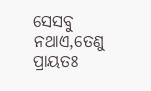ସେସବୁ ନଥାଏ,ତେଣୁ ପ୍ରାୟତଃ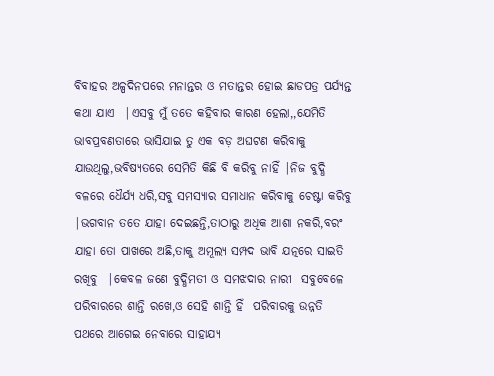ବିବାହର ଅଳ୍ପଦିନପରେ ମନାନ୍ତର ଓ ମତାନ୍ତର ହୋଇ ଛାଡପତ୍ର ପର୍ଯ୍ୟନ୍ତ  କଥା ଯାଏ  |ଏସବୁ ମୁଁ ତତେ କହିବାର କାରଣ ହେଲା,,ଯେମିତି ଭାବପ୍ରବଣତାରେ ଭାସିଯାଇ ତୁ ଏକ ବଡ଼ ଅଘଟଣ କରିବାକୁ ଯାଉଥିଲୁ,ଭବିଷ୍ୟତରେ ସେମିତି କିଛି ବି କରିବୁ ନାହିଁ |ନିଜ ବୁଦ୍ଧି ବଳରେ ଧୈର୍ଯ୍ୟ ଧରି,ସବୁ ସମସ୍ୟାର ସମାଧାନ କରିବାକୁ ଚେଷ୍ଟା କରିବୁ |ଭଗବାନ ତତେ ଯାହା ଦେଇଛନ୍ତି,ତାଠାରୁ ଅଧିକ ଆଶା ନକରି,ବରଂ ଯାହା ତୋ ପାଖରେ ଅଛି,ତାକୁ ଅମୂଲ୍ୟ ସମ୍ପଦ ଭାବି ଯତ୍ନରେ ସାଇତି ରଖିବୁ  |କେବଳ ଜଣେ ବୁଦ୍ଧିମତୀ ଓ ସମଝଦାର ନାରୀ  ସବୁବେଳେ ପରିବାରରେ ଶାନ୍ତି ରଖେ,ଓ ସେହି ଶାନ୍ତି ହିଁ  ପରିବାରକୁ ଉନ୍ନତି ପଥରେ ଆଗେଇ ନେବାରେ ସାହାଯ୍ୟ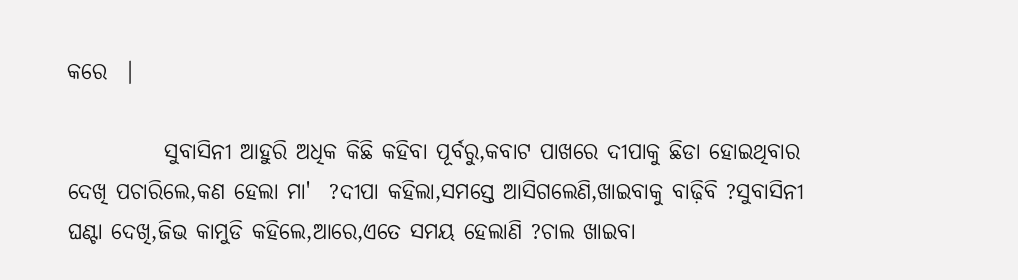କରେ  |

           ସୁବାସିନୀ ଆହୁରି ଅଧିକ କିଛି କହିବା ପୂର୍ବରୁ,କବାଟ ପାଖରେ ଦୀପାକୁ ଛିଡା ହୋଇଥିବାର ଦେଖି ପଚାରିଲେ,କଣ ହେଲା ମା'  ?ଦୀପା କହିଲା,ସମସ୍ତେ ଆସିଗଲେଣି,ଖାଇବାକୁ ବାଢ଼ିବି ?ସୁବାସିନୀ ଘଣ୍ଟା ଦେଖି,ଜିଭ କାମୁଡି କହିଲେ,ଆରେ,ଏତେ ସମୟ ହେଲାଣି ?ଚାଲ ଖାଇବା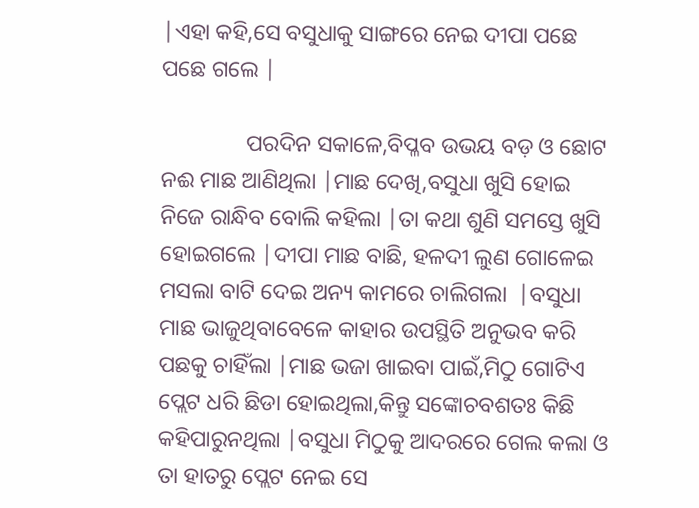|ଏହା କହି,ସେ ବସୁଧାକୁ ସାଙ୍ଗରେ ନେଇ ଦୀପା ପଛେ ପଛେ ଗଲେ |

               ପରଦିନ ସକାଳେ,ବିପ୍ଳବ ଉଭୟ ବଡ଼ ଓ ଛୋଟ ନଈ ମାଛ ଆଣିଥିଲା |ମାଛ ଦେଖି,ବସୁଧା ଖୁସି ହୋଇ ନିଜେ ରାନ୍ଧିବ ବୋଲି କହିଲା |ତା କଥା ଶୁଣି ସମସ୍ତେ ଖୁସି ହୋଇଗଲେ |ଦୀପା ମାଛ ବାଛି, ହଳଦୀ ଲୁଣ ଗୋଳେଇ ମସଲା ବାଟି ଦେଇ ଅନ୍ୟ କାମରେ ଚାଲିଗଲା  |ବସୁଧା ମାଛ ଭାଜୁଥିବାବେଳେ କାହାର ଉପସ୍ଥିତି ଅନୁଭବ କରି ପଛକୁ ଚାହିଁଲା |ମାଛ ଭଜା ଖାଇବା ପାଇଁ,ମିଠୁ ଗୋଟିଏ ପ୍ଲେଟ ଧରି ଛିଡା ହୋଇଥିଲା,କିନ୍ତୁ ସଙ୍କୋଚବଶତଃ କିଛି କହିପାରୁନଥିଲା |ବସୁଧା ମିଠୁକୁ ଆଦରରେ ଗେଲ କଲା ଓ ତା ହାତରୁ ପ୍ଲେଟ ନେଇ ସେ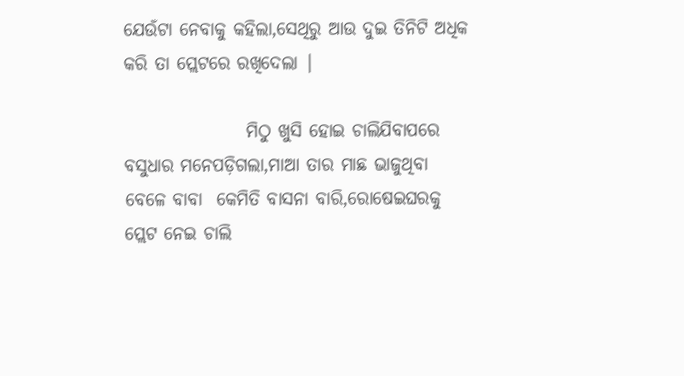ଯେଉଁଟା ନେବାକୁ କହିଲା,ସେଥିରୁ ଆଉ ଦୁଇ ତିନିଟି ଅଧିକ କରି ତା ପ୍ଲେଟରେ ରଖିଦେଲା |

                 ମିଠୁ ଖୁସି ହୋଇ ଚାଲିଯିବାପରେ ବସୁଧାର ମନେପଡ଼ିଗଲା,ମାଆ ତାର ମାଛ ଭାଜୁଥିବା ବେଳେ ବାବା  କେମିତି ବାସନା ବାରି,ରୋଷେଇଘରକୁ ପ୍ଲେଟ ନେଇ ଚାଲି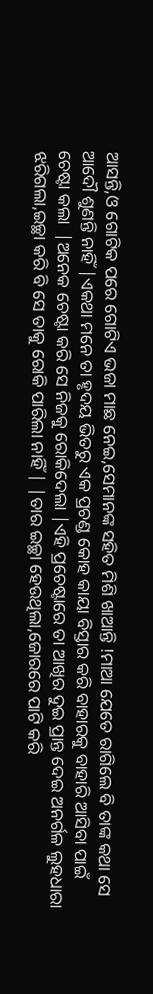ଆସନ୍ତି,ଓ ଗୋଟିକ ପରେ ଗୋଟିଏ ଭଜା ମାଛ ନେଇ,ସେମାନଙ୍କ ସହିତ ମିଶି ଖାଆନ୍ତି !ମାଆ ଯେତେ ରାଗିଲେ ବି ତାଙ୍କ କଥା ସେ ଆଦୌ ଶୁଣନ୍ତି ନାହିଁ |ଏକଥା ମନେ ତା ହୃଦୟ ଭିତରୁ ଏକ ପ୍ରଚଣ୍ଡ କୋହ କାୟା ବିସ୍ତାର କରି ବାହାରକୁ ବାହାରି ଆସିବା ପାଇଁ ଚେଷ୍ଟା କଲା  |ଅନେକ ଚେଷ୍ଟା କରି ସେ ନିଜକୁ ରୋକିଦେଲା |ଏହି ପ୍ରଚେଷ୍ଟାରେ ତା ଆଖିର ଦୁଇ ପ୍ରାନ୍ତ ଦେଇ ଅନର୍ଗଳ ଲୁହଧାରା ଝରିଗଲା,ଇଚ୍ଛା କରି ବି ସେ ତାକୁ ରୋକି ପାରିଲା ନାହିଁ | |ତାର ଇଚ୍ଛା ହେଉଥିଲା,ଜୋରରେ ପାଟି କରି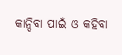କାନ୍ଦିବା ପାଇଁ ଓ କହିବା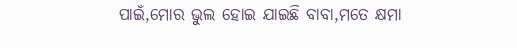ପାଇଁ,ମୋର ଭୁଲ ହୋଇ ଯାଇଛି ବାବା,ମତେ କ୍ଷମା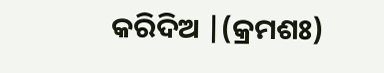କରିଦିଅ |(କ୍ରମଶଃ)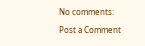No comments:

Post a Comment